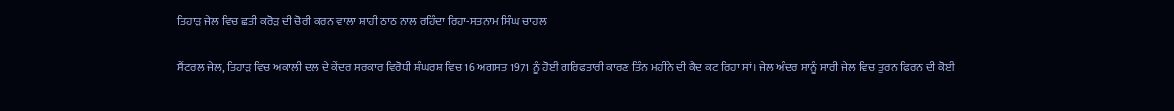ਤਿਹਾੜ ਜੇਲ ਵਿਚ ਛਤੀ ਕਰੋੜ ਦੀ ਚੋਰੀ ਕਰਨ ਵਾਲਾ ਸ਼ਾਹੀ ਠਾਠ ਨਾਲ ਰਹਿੰਦਾ ਰਿਹਾ-ਸਤਨਾਮ ਸਿੰਘ ਚਾਹਲ

ਸੈਂਟਰਲ ਜੇਲ, ਤਿਹਾੜ ਵਿਚ ਅਕਾਲੀ ਦਲ ਦੇ ਕੇਂਦਰ ਸਰਕਾਰ ਵਿਰੋਧੀ ਸ਼ੰਘਰਸ਼ ਵਿਚ 16 ਅਗਸਤ 1971 ਨੂੰ ਹੋਈ ਗਰਿਫਤਾਰੀ ਕਾਰਣ ਤਿੰਨ ਮਹੀਨੇ ਦੀ ਕੈਦ ਕਟ ਰਿਹਾ ਸਾਂ। ਜੇਲ ਅੰਦਰ ਸਾਨੂੰ ਸਾਰੀ ਜੇਲ ਵਿਚ ਤੁਰਨ ਫਿਰਨ ਦੀ ਕੋਈ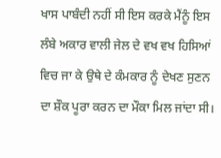ਖਾਸ ਪਾਬੰਦੀ ਨਹੀਂ ਸੀ ਇਸ ਕਰਕੇ ਮੈਂਨੂੰ ਇਸ ਲੰਬੇ ਅਕਾਰ ਵਾਲੀ ਜੇਲ ਦੇ ਵਖ ਵਖ ਹਿਸਿਆਂ ਵਿਚ ਜਾ ਕੇ ਉਥੇ ਦੇ ਕੰਮਕਾਰ ਨੂੰ ਦੇਖਣ ਸੁਣਨ ਦਾ ਸ਼ੌਕ ਪੂਰਾ ਕਰਨ ਦਾ ਮੌਕਾ ਮਿਲ ਜਾਂਦਾ ਸੀ।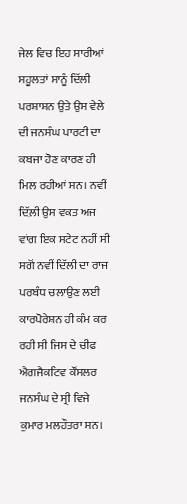ਜੇਲ ਵਿਚ ਇਹ ਸਾਰੀਆਂ ਸਹੂਲਤਾਂ ਸਾਨੂੰ ਦਿੱਲੀ ਪਰਸ਼ਾਸ਼ਨ ਉਤੇ ਉਸ ਵੇਲੇ ਦੀ ਜਨਸੰਘ ਪਾਰਟੀ ਦਾ ਕਬਜਾ ਹੋਣ ਕਾਰਣ ਹੀ ਮਿਲ ਰਹੀਆਂ ਸਨ। ਨਵੀਂ ਦਿੱਲ਼ੀ ਉਸ ਵਕਤ ਅਜ ਵਾਂਗ ਇਕ ਸਟੇਟ ਨਹੀਂ ਸੀ ਸਗੋਂ ਨਵੀਂ ਦਿੱਲੀ ਦਾ ਰਾਜ ਪਰਬੰਧ ਚਲਾਉਣ ਲਈ ਕਾਰਪੋਰੇਸ਼ਨ ਹੀ ਕੰਮ ਕਰ ਰਹੀ ਸੀ ਜਿਸ ਦੇ ਚੀਫ ਐਗਜੈਕਟਿਵ ਕੌਂਸਲਰ ਜਨਸੰਘ ਦੇ ਸ੍ਰੀ ਵਿਜੇ ਕੁਮਾਰ ਮਲਹੌਤਰਾ ਸਨ।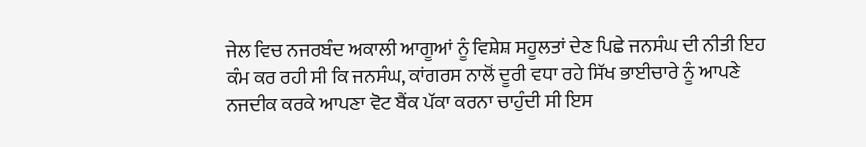ਜੇਲ ਵਿਚ ਨਜਰਬੰਦ ਅਕਾਲੀ ਆਗੂਆਂ ਨੂੰ ਵਿਸ਼ੇਸ਼ ਸਹੂਲਤਾਂ ਦੇਣ ਪਿਛੇ ਜਨਸੰਘ ਦੀ ਨੀਤੀ ਇਹ ਕੰਮ ਕਰ ਰਹੀ ਸੀ ਕਿ ਜਨਸੰਘ, ਕਾਂਗਰਸ ਨਾਲੋਂ ਦੂਰੀ ਵਧਾ ਰਹੇ ਸਿੱਖ ਭਾਈਚਾਰੇ ਨੂੰ ਆਪਣੇ ਨਜਦੀਕ ਕਰਕੇ ਆਪਣਾ ਵੋਟ ਬੈਂਕ ਪੱਕਾ ਕਰਨਾ ਚਾਹੁੰਦੀ ਸੀ ਇਸ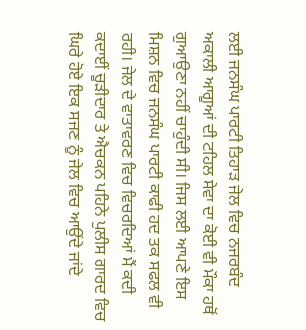ਲਈ ਜਨਸੰਘ ਪਾਰਟੀ ਤਿਹਾੜ ਜੇਲ ਵਿਚ ਨਜਰਬੰਦ ਅਕਾਲੀ ਆਗੂਆਂ ਦੀ ਟਹਿਲ ਸੇਵਾ ਦਾ ਕੋਈ ਵੀ ਮੌਕਾ ਹਥੋਂ ਗੁਆਉਣਾ ਨਹੀਂ ਚਾਹੁੰਦੀ ਸੀ। ਜਿਸ ਲਈ ਆਪਣੇ ਇਸ ਮਿਸ਼ਨ ਵਿਚ ਜਨਸੰਘ ਪਾਰਟੀ ਕਾਫੀ ਹਦ ਤਕ ਸਫਲ ਵੀ ਰਹੀ। ਜੇਲ ਦੇ ਵਾਤਾਵਰਣ ਵਿਚ ਵਿਚਰਦਿਆਂ ਮੈਂ ਕਦੀ ਕਦਾਈਂ ਚੂੜੀਦਾਰ ਤੇ ਐਚਕਨ ਪਹਿਨੇ ਪੁਲੀਸ ਗਾਰਦ ਵਿਚ ਘਿਰੇ ਹੋਏ ਇਕ ਸਜਣ ਨੂੰ ਜੇਲ ਵਿਚ ਆਉਂਦੇ ਜਾਂਦੇ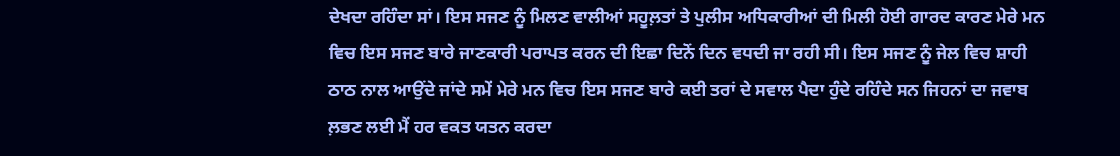ਦੇਖਦਾ ਰਹਿੰਦਾ ਸਾਂ। ਇਸ ਸਜਣ ਨੂੰ ਮਿਲਣ ਵਾਲੀਆਂ ਸਹੂਲ਼ਤਾਂ ਤੇ ਪੁਲੀਸ ਅਧਿਕਾਰੀਆਂ ਦੀ ਮਿਲੀ ਹੋਈ ਗਾਰਦ ਕਾਰਣ ਮੇਰੇ ਮਨ ਵਿਚ ਇਸ ਸਜਣ ਬਾਰੇ ਜਾਣਕਾਰੀ ਪਰਾਪਤ ਕਰਨ ਦੀ ਇਛਾ ਦਿਨੋਂ ਦਿਨ ਵਧਦੀ ਜਾ ਰਹੀ ਸੀ। ਇਸ ਸਜਣ ਨੂੰ ਜੇਲ ਵਿਚ ਸ਼ਾਹੀ ਠਾਠ ਨਾਲ ਆਉਂਦੇ ਜਾਂਦੇ ਸਮੇਂ ਮੇਰੇ ਮਨ ਵਿਚ ਇਸ ਸਜਣ ਬਾਰੇ ਕਈ ਤਰਾਂ ਦੇ ਸਵਾਲ ਪੈਦਾ ਹੁੰਦੇ ਰਹਿੰਦੇ ਸਨ ਜਿਹਨਾਂ ਦਾ ਜਵਾਬ ਲ਼ਭਣ ਲਈ ਮੈਂ ਹਰ ਵਕਤ ਯਤਨ ਕਰਦਾ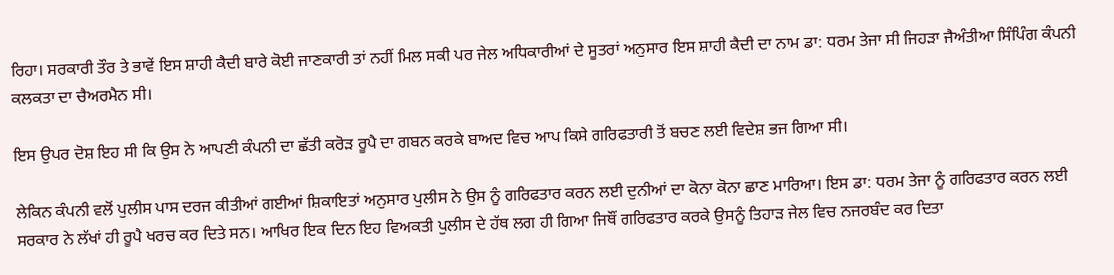ਰਿਹਾ। ਸਰਕਾਰੀ ਤੌਰ ਤੇ ਭਾਵੇਂ ਇਸ ਸ਼ਾਹੀ ਕੈਦੀ ਬਾਰੇ ਕੋਈ ਜਾਣਕਾਰੀ ਤਾਂ ਨਹੀਂ ਮਿਲ ਸਕੀ ਪਰ ਜੇਲ ਅਧਿਕਾਰੀਆਂ ਦੇ ਸੂਤਰਾਂ ਅਨੁਸਾਰ ਇਸ ਸ਼ਾਹੀ ਕੈਦੀ ਦਾ ਨਾਮ ਡਾ: ਧਰਮ ਤੇਜਾ ਸੀ ਜਿਹੜਾ ਜੈਅੰਤੀਆ ਸਿੰਪਿੰਗ ਕੰਪਨੀ ਕਲਕਤਾ ਦਾ ਚੈਅਰਮੈਨ ਸੀ।

ਇਸ ਉਪਰ ਦੋਸ਼ ਇਹ ਸੀ ਕਿ ਉਸ ਨੇ ਆਪਣੀ ਕੰਪਨੀ ਦਾ ਛੱਤੀ ਕਰੋੜ ਰੂਪੈ ਦਾ ਗਬਨ ਕਰਕੇ ਬਾਅਦ ਵਿਚ ਆਪ ਕਿਸੇ ਗਰਿਫਤਾਰੀ ਤੋਂ ਬਚਣ ਲਈ ਵਿਦੇਸ਼ ਭਜ ਗਿਆ ਸੀ।

ਲੇਕਿਨ ਕੰਪਨੀ ਵਲੋਂ ਪੁਲੀਸ ਪਾਸ ਦਰਜ ਕੀਤੀਆਂ ਗਈਆਂ ਸ਼ਿਕਾਇਤਾਂ ਅਨੁਸਾਰ ਪੁਲੀਸ ਨੇ ਉਸ ਨੂੰ ਗਰਿਫਤਾਰ ਕਰਨ ਲਈ ਦੁਨੀਆਂ ਦਾ ਕੋਨਾ ਕੋਨਾ ਛਾਣ ਮਾਰਿਆ। ਇਸ ਡਾ: ਧਰਮ ਤੇਜਾ ਨੂੰ ਗਰਿਫਤਾਰ ਕਰਨ ਲਈ ਸਰਕਾਰ ਨੇ ਲੱਖਾਂ ਹੀ ਰੂਪੈ ਖਰਚ ਕਰ ਦਿਤੇ ਸਨ। ਆਖਿਰ ਇਕ ਦਿਨ ਇਹ ਵਿਅਕਤੀ ਪੁਲੀਸ ਦੇ ਹੱਥ ਲਗ ਹੀ ਗਿਆ ਜਿਥੌਂ ਗਰਿਫਤਾਰ ਕਰਕੇ ਉਸਨੂੰ ਤਿਹਾੜ ਜੇਲ ਵਿਚ ਨਜਰਬੰਦ ਕਰ ਦਿਤਾ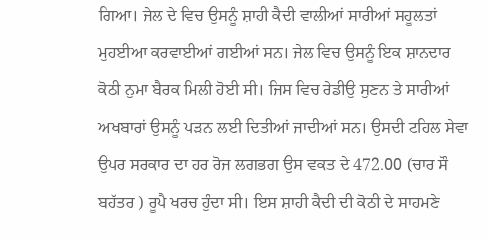ਗਿਆ। ਜੇਲ ਦੇ ਵਿਚ ਉਸਨੂੰ ਸ਼ਾਹੀ ਕੈਦੀ ਵਾਲੀਆਂ ਸਾਰੀਆਂ ਸਹੂਲਤਾਂ ਮੁਹਈਆ ਕਰਵਾਈਆਂ ਗਈਆਂ ਸਨ। ਜੇਲ ਵਿਚ ਉਸਨੂੰ ਇਕ ਸ਼ਾਨਦਾਰ ਕੋਠੀ ਨੁਮਾ ਬੈਰਕ ਮਿਲੀ ਹੋਈ ਸੀ। ਜਿਸ ਵਿਚ ਰੇਡੀਉ ਸੁਣਨ ਤੇ ਸਾਰੀਆਂ ਅਖਬਾਰਾਂ ਉਸਨੂੰ ਪੜਨ ਲਈ ਦਿਤੀਆਂ ਜਾਦੀਆਂ ਸਨ। ਉਸਦੀ ਟਹਿਲ ਸੇਵਾ ਉਪਰ ਸਰਕਾਰ ਦਾ ਹਰ ਰੋਜ ਲਗਭਗ ਉਸ ਵਕਤ ਦੇ 472.00 (ਚਾਰ ਸੌ ਬਹੱਤਰ ) ਰੂਪੈ ਖਰਚ ਹੁੰਦਾ ਸੀ। ਇਸ ਸ਼ਾਹੀ ਕੈਦੀ ਦੀ ਕੋਠੀ ਦੇ ਸਾਹਮਣੇ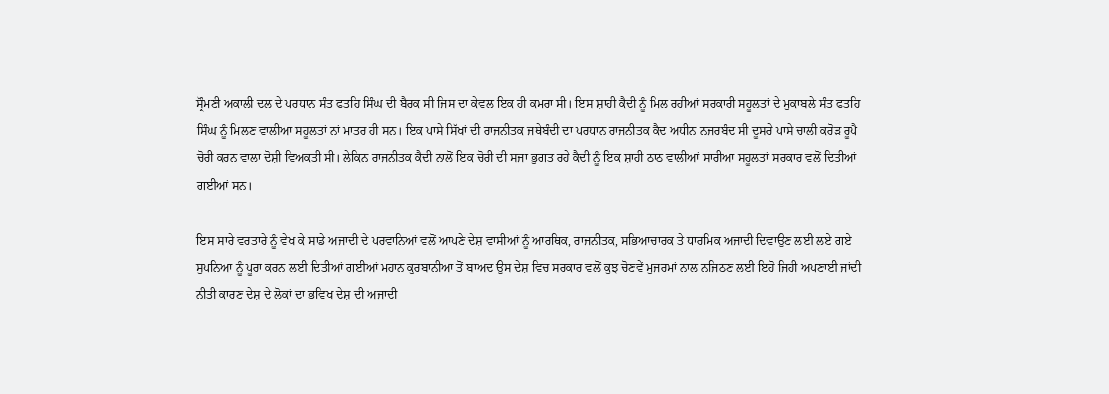ਸ੍ਰੌਮਣੀ ਅਕਾਲੀ ਦਲ ਦੇ ਪਰਧਾਨ ਸੰਤ ਫਤਹਿ ਸਿੰਘ ਦੀ ਬੈਰਕ ਸੀ ਜਿਸ ਦਾ ਕੇਵਲ ਇਕ ਹੀ ਕਮਰਾ ਸੀ। ਇਸ ਸ਼ਾਹੀ ਕੈਦੀ ਨੂੰ ਮਿਲ ਰਹੀਆਂ ਸਰਕਾਰੀ ਸਹੂਲਤਾਂ ਦੇ ਮੁਕਾਬਲੇ ਸੰਤ ਫਤਹਿ ਸਿੰਘ ਨੂੰ ਮਿਲਣ ਵਾਲੀਆ ਸਹੂਲਤਾਂ ਨਾਂ ਮਾਤਰ ਹੀ ਸਨ। ਇਕ ਪਾਸੇ ਸਿੱਖਾਂ ਦੀ ਰਾਜਨੀਤਕ ਜਥੇਬੰਦੀ ਦਾ ਪਰਧਾਨ ਰਾਜਨੀਤਕ ਕੈਦ ਅਧੀਨ ਨਜਰਬੰਦ ਸੀ ਦੂਸਰੇ ਪਾਸੇ ਚਾਲੀ ਕਰੋੜ ਰੂਪੈ ਚੋਰੀ ਕਰਨ ਵਾਲਾ ਦੋਸ਼ੀ ਵਿਅਕਤੀ ਸੀ। ਲੇਕਿਨ ਰਾਜਨੀਤਕ ਕੈਦੀ ਨਾਲੋਂ ਇਕ ਚੋਰੀ ਦੀ ਸਜਾ ਭੁਗਤ ਰਹੇ ਕੈਦੀ ਨੂੰ ਇਕ ਸ਼ਾਹੀ ਠਾਠ ਵਾਲੀਆਂ ਸਾਰੀਆ ਸਹੂਲਤਾਂ ਸਰਕਾਰ ਵਲੋਂ ਦਿਤੀਆਂ ਗਈਆਂ ਸਨ।

ਇਸ ਸਾਰੇ ਵਰਤਾਰੇ ਨੂੰ ਵੇਖ ਕੇ ਸਾਡੇ ਅਜਾਦੀ ਦੇ ਪਰਵਾਨਿਆਂ ਵਲੋਂ ਆਪਣੇ ਦੇਸ਼ ਵਾਸੀਆਂ ਨੂੰ ਆਰਥਿਕ, ਰਾਜਨੀਤਕ, ਸਭਿਆਚਾਰਕ ਤੇ ਧਾਰਮਿਕ ਅਜਾਦੀ ਦਿਵਾਉਣ ਲਈ ਲਏ ਗਏ ਸੁਪਨਿਆ ਨੂੰ ਪੂਰਾ ਕਰਨ ਲਈ ਦਿਤੀਆਂ ਗਈਆਂ ਮਹਾਨ ਕੁਰਬਾਨੀਆ ਤੋਂ ਬਾਅਦ ਉਸ ਦੇਸ਼ ਵਿਚ ਸਰਕਾਰ ਵਲੋਂ ਕੁਝ ਚੋਣਵੇਂ ਮੁਜਰਮਾਂ ਨਾਲ ਨਜਿਠਣ ਲਈ ਇਹੋ ਜਿਹੀ ਅਪਣਾਈ ਜਾਂਦੀ ਨੀਤੀ ਕਾਰਣ ਦੇਸ਼ ਦੇ ਲੋਕਾਂ ਦਾ ਭਵਿਖ ਦੇਸ਼ ਦੀ ਅਜਾਦੀ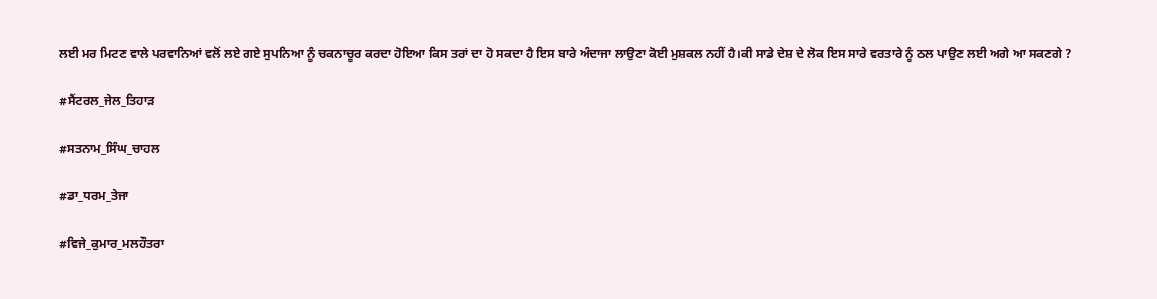ਲਈ ਮਰ ਮਿਟਣ ਵਾਲੇ ਪਰਵਾਨਿਆਂ ਵਲੋਂ ਲਏ ਗਏ ਸੁਪਨਿਆ ਨੂੰ ਚਕਨਾਚੂਰ ਕਰਦਾ ਹੋਇਆ ਕਿਸ ਤਰਾਂ ਦਾ ਹੋ ਸਕਦਾ ਹੈ ਇਸ ਬਾਰੇ ਅੰਦਾਜਾ ਲਾਉਣਾ ਕੋਈ ਮੁਸ਼ਕਲ ਨਹੀਂ ਹੈ।ਕੀ ਸਾਡੇ ਦੇਸ਼ ਦੇ ਲੋਕ ਇਸ ਸਾਰੇ ਵਰਤਾਰੇ ਨੂੰ ਠਲ ਪਾਉਣ ਲਈ ਅਗੇ ਆ ਸਕਣਗੇ ?

#ਸੈਂਟਰਲ_ਜੇਲ_ਤਿਹਾੜ

#ਸਤਨਾਮ_ਸਿੰਘ_ਚਾਹਲ

#ਡਾ_ਧਰਮ_ਤੇਜਾ

#ਵਿਜੇ_ਕੁਮਾਰ_ਮਲਹੌਤਰਾ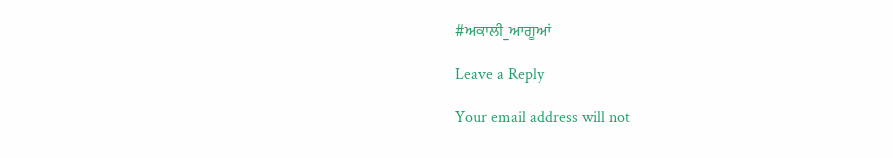#ਅਕਾਲੀ_ਆਗੂਆਂ

Leave a Reply

Your email address will not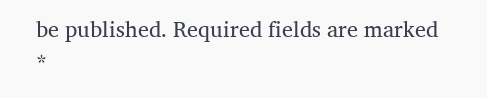be published. Required fields are marked *